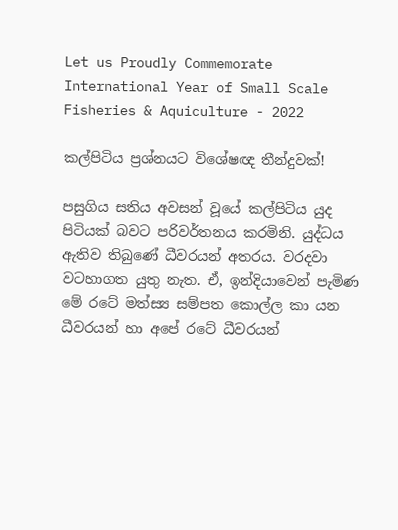Let us Proudly Commemorate International Year of Small Scale Fisheries & Aquiculture - 2022

කල්පිටිය ප්‍රශ්නයට විශේෂඥ තීන්දුවක්‌!

පසුගිය සතිය අවසන් වූයේ කල්පිටිය යුද පිටියක්‌ බවට පරිවර්තනය කරමිනි. යුද්ධය ඇතිව තිබුණේ ධීවරයන් අතරය. වරදවා වටහාගත යුතු නැත. ඒ, ඉන්දියාවෙන් පැමිණ මේ රටේ මත්ස්‍ය සම්පත කොල්ල කා යන ධීවරයන් හා අපේ රටේ ධීවරයන්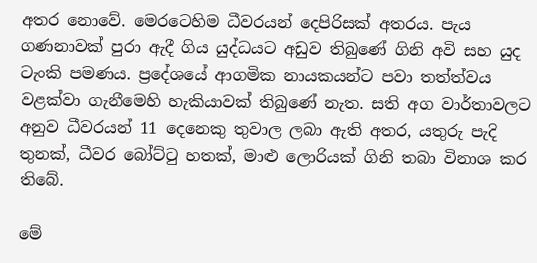අතර නොවේ. මෙරටෙහිම ධීවරයන් දෙපිරිසක්‌ අතරය. පැය ගණනාවක්‌ පුරා ඇදී ගිය යුද්ධයට අඩුව තිබුණේ ගිනි අවි සහ යුද ටැංකි පමණය. ප්‍රදේශයේ ආගමික නායකයන්ට පවා තත්ත්වය වළක්‌වා ගැනීමෙහි හැකියාවක්‌ තිබුණේ නැත. සති අග වාර්තාවලට අනුව ධීවරයන් 11 දෙනෙකු තුවාල ලබා ඇති අතර, යතුරු පැදි තුනක්‌, ධීවර බෝට්‌ටු හතක්‌, මාළු ලොරියක්‌ ගිනි තබා විනාශ කර තිබේ.

මේ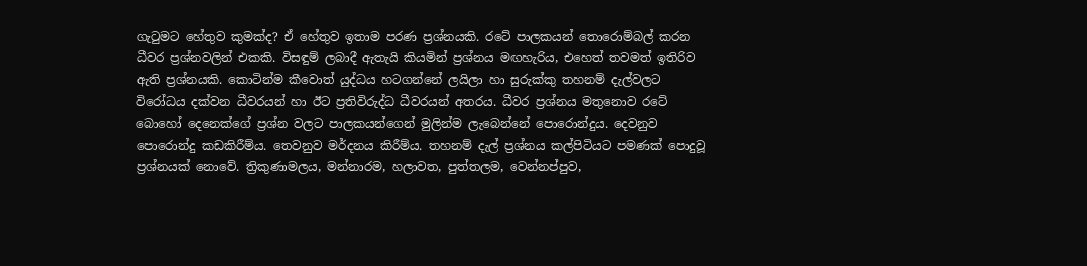ගැටුමට හේතුව කුමක්‌ද? ඒ හේතුව ඉතාම පරණ ප්‍රශ්නයකි. රටේ පාලකයන් තොරොම්බල් කරන ධීවර ප්‍රශ්නවලින් එකකි. විසඳුම් ලබාදී ඇතැයි කියමින් ප්‍රශ්නය මඟහැරිය, එහෙත් තවමත් ඉතිරිව ඇති ප්‍රශ්නයකි. කොටින්ම කීවොත් යුද්ධය හටගන්නේ ලයිලා හා සුරුක්‌කු තහනම් දැල්වලට විරෝධය දක්‌වන ධීවරයන් හා ඊට ප්‍රතිවිරුද්ධ ධීවරයන් අතරය. ධීවර ප්‍රශ්නය මතුනොව රටේ බොහෝ දෙනෙක්‌ගේ ප්‍රශ්න වලට පාලකයන්ගෙන් මුලින්ම ලැබෙන්නේ පොරොන්දුය. දෙවනුව පොරොන්දු කඩකිරීම්ය. තෙවනුව මර්දනය කිරීම්ය. තහනම් දැල් ප්‍රශ්නය කල්පිටියට පමණක්‌ පොදුවූ ප්‍රශ්නයක්‌ නොවේ. ත්‍රිකුණාමලය, මන්නාරම, හලාවත, පුත්තලම, වෙන්නප්පුව,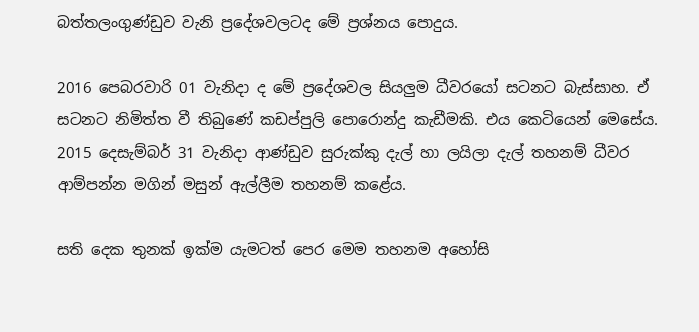බත්තලංගුණ්‌ඩුව වැනි ප්‍රදේශවලටද මේ ප්‍රශ්නය පොදුය.

2016 පෙබරවාරි 01 වැනිදා ද මේ ප්‍රදේශවල සියලුම ධීවරයෝ සටනට බැස්‌සාහ. ඒ සටනට නිමිත්ත වී තිබුණේ කඩප්පුලි පොරොන්දු කැඩීමකි. එය කෙටියෙන් මෙසේය. 2015 දෙසැම්බර් 31 වැනිදා ආණ්‌ඩුව සුරුක්‌කු දැල් හා ලයිලා දැල් තහනම් ධීවර ආම්පන්න මගින් මසුන් ඇල්ලීම තහනම් කළේය.

සති දෙක තුනක්‌ ඉක්‌ම යැමටත් පෙර මෙම තහනම අහෝසි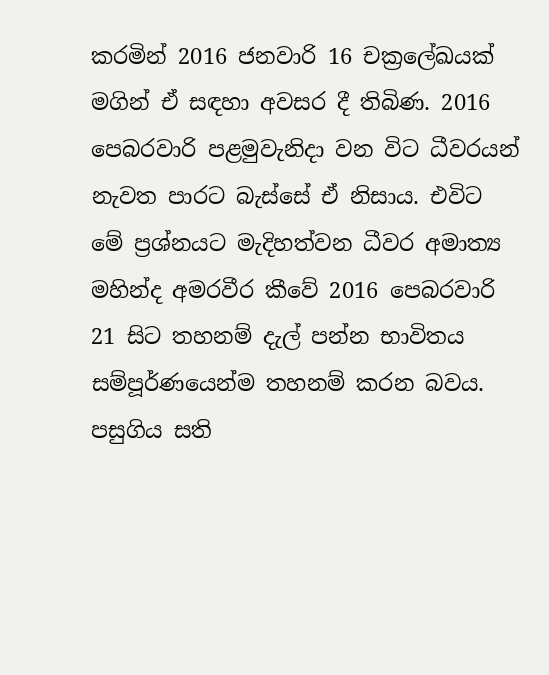කරමින් 2016 ජනවාරි 16 චක්‍රලේඛයක්‌ මගින් ඒ සඳහා අවසර දී තිබිණ. 2016 පෙබරවාරි පළමුවැනිදා වන විට ධීවරයන් නැවත පාරට බැස්‌සේ ඒ නිසාය. එවිට මේ ප්‍රශ්නයට මැදිහත්වන ධීවර අමාත්‍ය මහින්ද අමරවීර කීවේ 2016 පෙබරවාරි 21 සිට තහනම් දැල් පන්න භාවිතය සම්පූර්ණයෙන්ම තහනම් කරන බවය. පසුගිය සති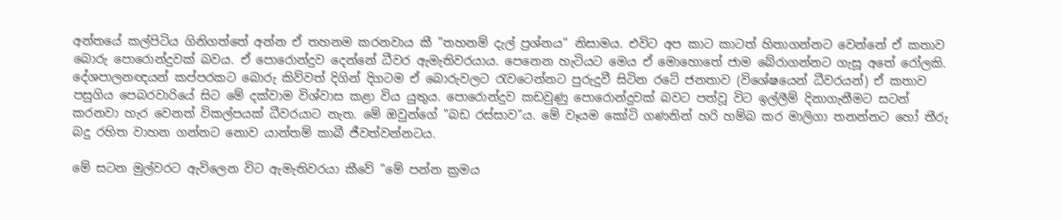අන්තයේ කල්පිටිය ගිනිගත්තේ අන්න ඒ තහනම කරනවාය කී "තහනම් දැල් ප්‍රශ්නය" නිසාමය. එවිට අප කාට කාටත් හිතාගන්නට වෙන්නේ ඒ කතාව බොරු පොරොන්දුවක්‌ බවය. ඒ පොරොන්දුව දෙන්නේ ධීවර ඇමැතිවරයාය. පෙනෙන හැටියට මෙය ඒ මොහොතේ ජාම බේරාගන්නට ගැසූ අතේ රෝලකි. දේශපාලනඥයන් කප්පරකට බොරු කිව්වත් දිගින් දිගටම ඒ බොරුවලට රැවටෙන්නට පුරුදුවී සිටින රටේ ජනතාව (විශේෂයෙන් ධීවරයන්) ඒ කතාව පසුගිය පෙබරවාරියේ සිට මේ දක්‌වාම විශ්වාස කළා විය යුතුය. පොරොන්දුව කඩවුණු පොරොන්දුවක්‌ බවට පත්වූ විට ඉල්ලීම් දිනාගැනීමට සටන් කරනවා හැර වෙනත් විකල්පයක්‌ ධීවරයාට නැත. මේ ඔවුන්ගේ "බඩ රස්‌සාව"ය. මේ වෑයම කෝටි ගණනින් හරි හම්බ කර මාලිගා තනන්නට හෝ තීරු බදු රහිත වාහන ගන්නට නොව යාන්තම් කාබී ජීවත්වන්නටය.

මේ සටන මුල්වරට ඇවිලෙන විට ඇමැතිවරයා කීවේ "මේ පන්න ක්‍රමය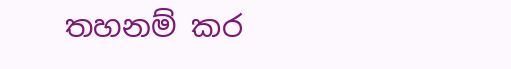තහනම් කර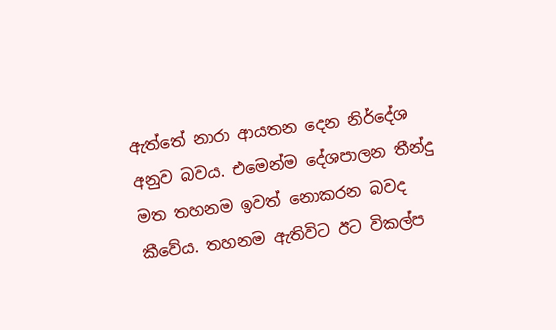ඇත්තේ නාරා ආයතන දෙන නිර්දේශ අනුව බවය. එමෙන්ම දේශපාලන තීන්දු මත තහනම ඉවත් නොකරන බවද කීවේය. තහනම ඇතිවිට ඊට විකල්ප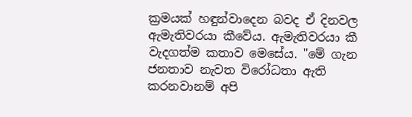ක්‍රමයක්‌ හඳුන්වාදෙන බවද ඒ දිනවල ඇමැතිවරයා කීවේය. ඇමැතිවරයා කී වැදගත්ම කතාව මෙසේය. "මේ ගැන ජනතාව නැවත විරෝධතා ඇති කරනවානම් අපි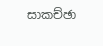සාකච්ඡා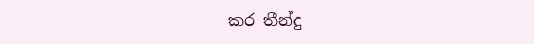කර තීන්දු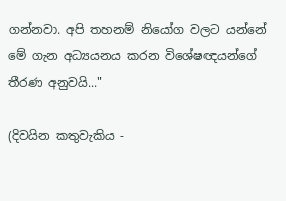ගන්නවා. අපි තහනම් නියෝග වලට යන්නේ මේ ගැන අධ්‍යයනය කරන විශේෂඥයන්ගේ තීරණ අනුවයි..."

(දිවයින කතුවැකිය -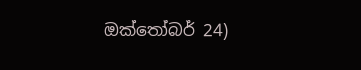ඔක්තෝබර් 24)